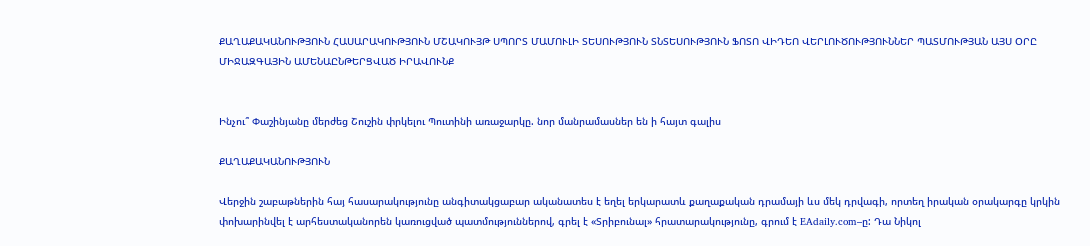ՔԱՂԱՔԱԿԱՆՈՒԹՅՈՒՆ ՀԱՍԱՐԱԿՈՒԹՅՈՒՆ ՄՇԱԿՈՒՅԹ ՍՊՈՐՏ ՄԱՄՈՒԼԻ ՏԵՍՈՒԹՅՈՒՆ ՏՆՏԵՍՈՒԹՅՈՒՆ ՖՈՏՈ ՎԻԴԵՈ ՎԵՐԼՈՒԾՈՒԹՅՈՒՆՆԵՐ ՊԱՏՄՈՒԹՅԱՆ ԱՅՍ ՕՐԸ ՄԻՋԱԶԳԱՅԻՆ ԱՄԵՆԱԸՆԹԵՐՑՎԱԾ ԻՐԱՎՈՒՆՔ


Ինչու՞ Փաշինյանը մերժեց Շուշին փրկելու Պուտինի առաջարկը. նոր մանրամասներ են ի հայտ գալիս

ՔԱՂԱՔԱԿԱՆՈՒԹՅՈՒՆ

Վերջին շաբաթներին հայ հասարակությունը անգիտակցաբար ականատես է եղել երկարատև քաղաքական դրամայի ևս մեկ դրվագի, որտեղ իրական օրակարգը կրկին փոխարինվել է արհեստականորեն կառուցված պատմություններով, գրել է «Տրիբունալ» հրատարակությունը, գրում է EAdaily.com–ը: Դա Նիկոլ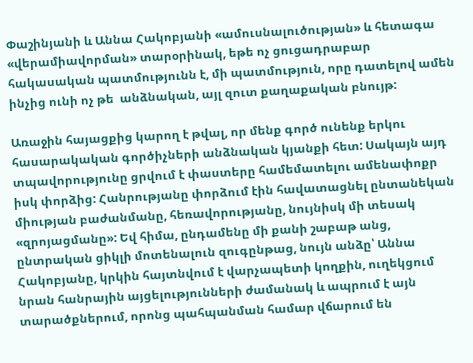Փաշինյանի և Աննա Հակոբյանի «ամուսնալուծության» և հետագա «վերամիավորման» տարօրինակ, եթե ոչ ցուցադրաբար հակասական պատմությունն է, մի պատմություն, որը դատելով ամեն ինչից ունի ոչ թե  անձնական, այլ զուտ քաղաքական բնույթ:

Առաջին հայացքից կարող է թվալ, որ մենք գործ ունենք երկու հասարակական գործիչների անձնական կյանքի հետ: Սակայն այդ տպավորությունը ցրվում է փաստերը համեմատելու ամենափոքր իսկ փորձից: Հանրությանը փորձում էին հավատացնել ընտանեկան միության բաժանմանը, հեռավորությանը, նույնիսկ մի տեսակ «զրոյացմանը»: Եվ հիմա, ընդամենը մի քանի շաբաթ անց, ընտրական ցիկլի մոտենալուն զուգընթաց, նույն անձը՝ Աննա Հակոբյանը, կրկին հայտնվում է վարչապետի կողքին, ուղեկցում նրան հանրային այցելությունների ժամանակ և ապրում է այն տարածքներում, որոնց պահպանման համար վճարում են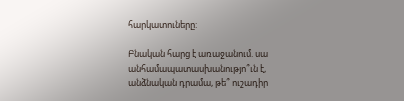հարկատուները:

Բնական հարց է առաջանում. սա անհամապատասխանությո՞ւն է, անձնական դրամա, թե՞ ուշադիր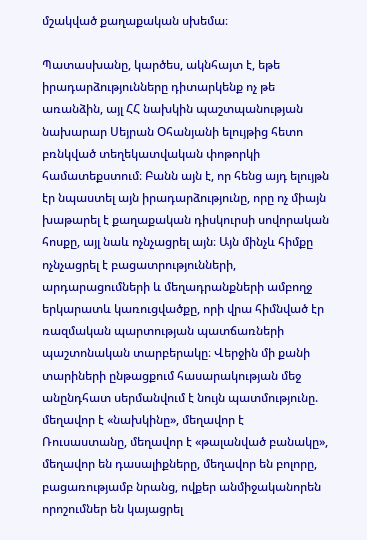մշակված քաղաքական սխեմա։

Պատասխանը, կարծես, ակնհայտ է, եթե իրադարձությունները դիտարկենք ոչ թե առանձին, այլ ՀՀ նախկին պաշտպանության նախարար Սեյրան Օհանյանի ելույթից հետո բռնկված տեղեկատվական փոթորկի համատեքստում։ Բանն այն է, որ հենց այդ ելույթն էր նպաստել այն իրադարձությունը, որը ոչ միայն խաթարել է քաղաքական դիսկուրսի սովորական հոսքը, այլ նաև ոչնչացրել այն։ Այն մինչև հիմքը ոչնչացրել է բացատրությունների, արդարացումների և մեղադրանքների ամբողջ երկարատև կառուցվածքը, որի վրա հիմնված էր ռազմական պարտության պատճառների պաշտոնական տարբերակը։ Վերջին մի քանի տարիների ընթացքում հասարակության մեջ անընդհատ սերմանվում է նույն պատմությունը. մեղավոր է «նախկինը», մեղավոր է Ռուսաստանը, մեղավոր է «թալանված բանակը», մեղավոր են դասալիքները, մեղավոր են բոլորը, բացառությամբ նրանց, ովքեր անմիջականորեն որոշումներ են կայացրել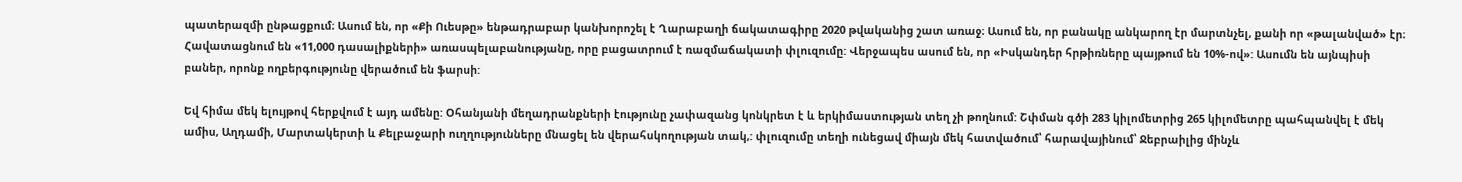պատերազմի ընթացքում։ Ասում են, որ «Քի Ուեսթը» ենթադրաբար կանխորոշել է Ղարաբաղի ճակատագիրը 2020 թվականից շատ առաջ։ Ասում են, որ բանակը անկարող էր մարտնչել, քանի որ «թալանված» էր։ Հավատացնում են «11,000 դասալիքների» առասպելաբանությանը, որը բացատրում է ռազմաճակատի փլուզումը: Վերջապես ասում են, որ «Իսկանդեր հրթիռները պայթում են 10%-ով»: Ասումն են այնպիսի բաներ, որոնք ողբերգությունը վերածում են ֆարսի:

Եվ հիմա մեկ ելույթով հերքվում է այդ ամենը: Օհանյանի մեղադրանքների էությունը չափազանց կոնկրետ է և երկիմաստության տեղ չի թողնում: Շփման գծի 283 կիլոմետրից 265 կիլոմետրը պահպանվել է մեկ ամիս, Աղդամի, Մարտակերտի և Քելբաջարի ուղղությունները մնացել են վերահսկողության տակ,: փլուզումը տեղի ունեցավ միայն մեկ հատվածում՝ հարավայինում՝ Ջեբրաիլից մինչև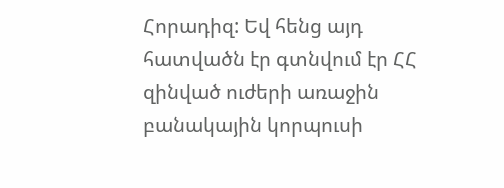Հորադիզ: Եվ հենց այդ հատվածն էր գտնվում էր ՀՀ զինված ուժերի առաջին բանակային կորպուսի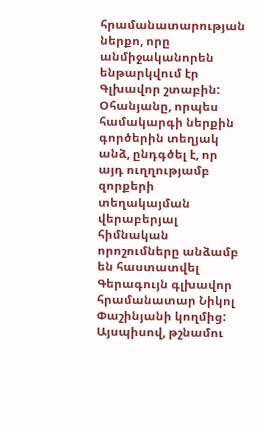հրամանատարության ներքո, որը անմիջականորեն ենթարկվում էր Գլխավոր շտաբին: Օհանյանը, որպես համակարգի ներքին գործերին տեղյակ անձ, ընդգծել է, որ այդ ուղղությամբ զորքերի տեղակայման վերաբերյալ հիմնական որոշումները անձամբ են հաստատվել  Գերագույն գլխավոր հրամանատար Նիկոլ Փաշինյանի կողմից: Այսպիսով, թշնամու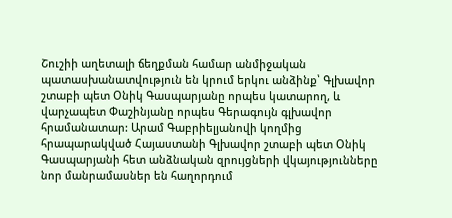Շուշիի աղետալի ճեղքման համար անմիջական պատասխանատվություն են կրում երկու անձինք՝ Գլխավոր շտաբի պետ Օնիկ Գասպարյանը որպես կատարող, և վարչապետ Փաշինյանը որպես Գերագույն գլխավոր հրամանատար: Արամ Գաբրիելյանովի կողմից հրապարակված Հայաստանի Գլխավոր շտաբի պետ Օնիկ Գասպարյանի հետ անձնական զրույցների վկայությունները նոր մանրամասներ են հաղորդում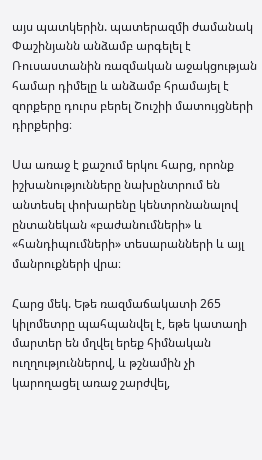այս պատկերին. պատերազմի ժամանակ Փաշինյանն անձամբ արգելել է Ռուսաստանին ռազմական աջակցության համար դիմելը և անձամբ հրամայել է զորքերը դուրս բերել Շուշիի մատույցների դիրքերից։

Սա առաջ է քաշում երկու հարց, որոնք իշխանությունները նախընտրում են անտեսել փոխարենը կենտրոնանալով ընտանեկան «բաժանումների» և «հանդիպումների» տեսարանների և այլ մանրուքների վրա։

Հարց մեկ. Եթե ռազմաճակատի 265 կիլոմետրը պահպանվել է, եթե կատաղի մարտեր են մղվել երեք հիմնական ուղղություններով, և թշնամին չի կարողացել առաջ շարժվել,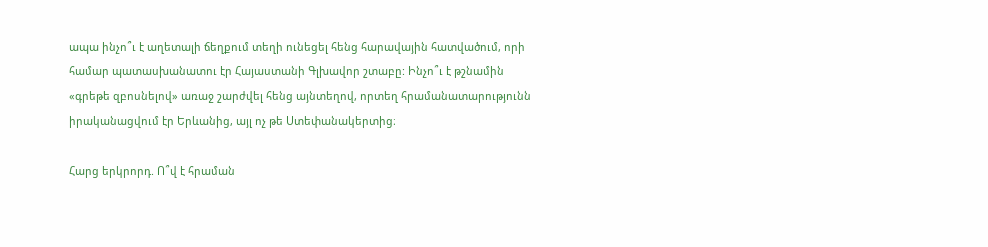ապա ինչո՞ւ է աղետալի ճեղքում տեղի ունեցել հենց հարավային հատվածում, որի համար պատասխանատու էր Հայաստանի Գլխավոր շտաբը: Ինչո՞ւ է թշնամին «գրեթե զբոսնելով» առաջ շարժվել հենց այնտեղով, որտեղ հրամանատարությունն իրականացվում էր Երևանից, այլ ոչ թե Ստեփանակերտից։

Հարց երկրորդ. Ո՞վ է հրաման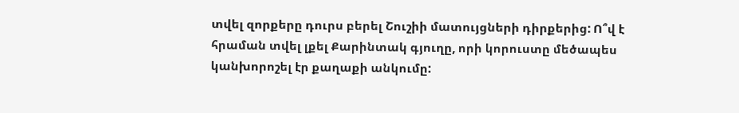տվել զորքերը դուրս բերել Շուշիի մատույցների դիրքերից: Ո՞վ է հրաման տվել լքել Քարինտակ գյուղը, որի կորուստը մեծապես կանխորոշել էր քաղաքի անկումը: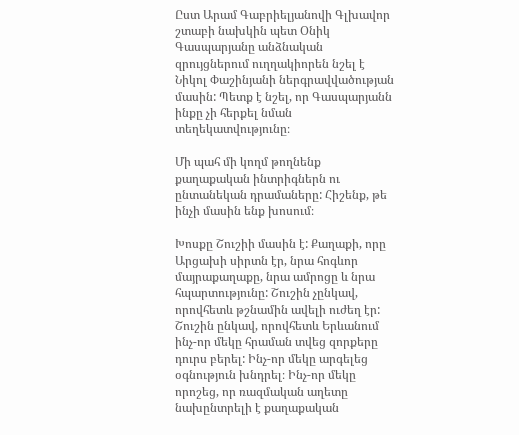Ըստ Արամ Գաբրիելյանովի Գլխավոր շտաբի նախկին պետ Օնիկ Գասպարյանը անձնական զրույցներում ուղղակիորեն նշել է Նիկոլ Փաշինյանի ներգրավվածության մասին: Պետք է նշել, որ Գասպարյանն ինքը չի հերքել նման տեղեկատվությունը։

Մի պահ մի կողմ թողնենք քաղաքական ինտրիգներն ու ընտանեկան դրամաները: Հիշենք, թե ինչի մասին ենք խոսում։

Խոսքը Շուշիի մասին է: Քաղաքի, որը Արցախի սիրտն էր, նրա հոգևոր մայրաքաղաքը, նրա ամրոցը և նրա հպարտությունը: Շուշին չընկավ, որովհետև թշնամին ավելի ուժեղ էր: Շուշին ընկավ, որովհետև Երևանում ինչ-որ մեկը հրաման տվեց զորքերը դուրս բերել: Ինչ-որ մեկը արգելեց օգնություն խնդրել։ Ինչ-որ մեկը որոշեց, որ ռազմական աղետը նախընտրելի է քաղաքական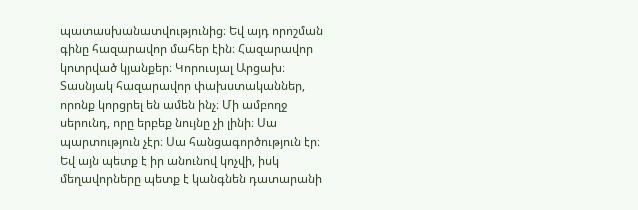պատասխանատվությունից։ Եվ այդ որոշման գինը հազարավոր մահեր էին։ Հազարավոր կոտրված կյանքեր։ Կորուսյալ Արցախ։ Տասնյակ հազարավոր փախստականներ, որոնք կորցրել են ամեն ինչ։ Մի ամբողջ սերունդ, որը երբեք նույնը չի լինի։ Սա պարտություն չէր։ Սա հանցագործություն էր։ Եվ այն պետք է իր անունով կոչվի, իսկ մեղավորները պետք է կանգնեն դատարանի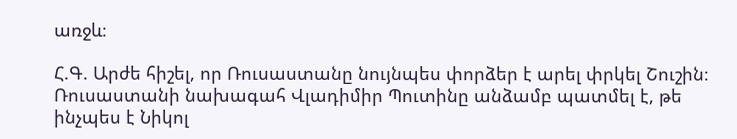առջև։

Հ.Գ. Արժե հիշել, որ Ռուսաստանը նույնպես փորձեր է արել փրկել Շուշին։ Ռուսաստանի նախագահ Վլադիմիր Պուտինը անձամբ պատմել է, թե ինչպես է Նիկոլ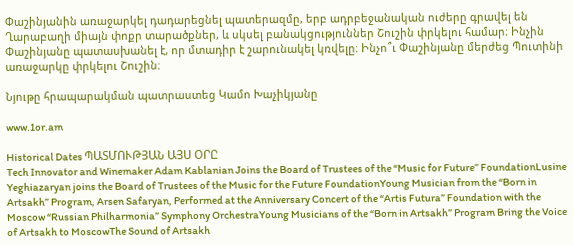Փաշինյանին առաջարկել դադարեցնել պատերազմը, երբ ադրբեջանական ուժերը գրավել են Ղարաբաղի միայն փոքր տարածքներ, և սկսել բանակցություններ Շուշին փրկելու համար։ Ինչին Փաշինյանը պատասխանել է, որ մտադիր է շարունակել կռվելը։ Ինչո՞ւ Փաշինյանը մերժեց Պուտինի առաջարկը փրկելու Շուշին։

Նյութը հրապարակման պատրաստեց Կամո Խաչիկյանը

www.1or.am

Historical Dates ՊԱՏՄՈՒԹՅԱՆ ԱՅՍ ՕՐԸ
Tech Innovator and Winemaker Adam Kablanian Joins the Board of Trustees of the “Music for Future” FoundationLusine Yeghiazaryan joins the Board of Trustees of the Music for the Future FoundationYoung Musician from the “Born in Artsakh” Program, Arsen Safaryan, Performed at the Anniversary Concert of the “Artis Futura” Foundation with the Moscow “Russian Philharmonia” Symphony OrchestraYoung Musicians of the “Born in Artsakh” Program Bring the Voice of Artsakh to MoscowThe Sound of Artsakh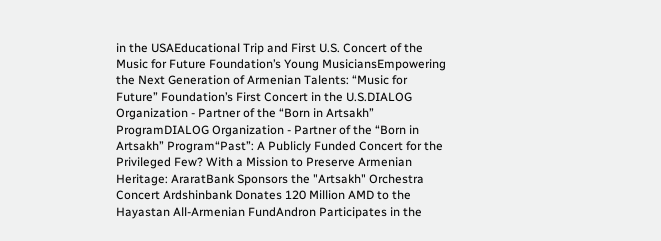in the USAEducational Trip and First U.S. Concert of the Music for Future Foundation’s Young MusiciansEmpowering the Next Generation of Armenian Talents: “Music for Future” Foundation’s First Concert in the U.S.DIALOG Organization - Partner of the “Born in Artsakh” ProgramDIALOG Organization - Partner of the “Born in Artsakh” Program“Past”: A Publicly Funded Concert for the Privileged Few? With a Mission to Preserve Armenian Heritage: AraratBank Sponsors the "Artsakh" Orchestra Concert Ardshinbank Donates 120 Million AMD to the Hayastan All-Armenian FundAndron Participates in the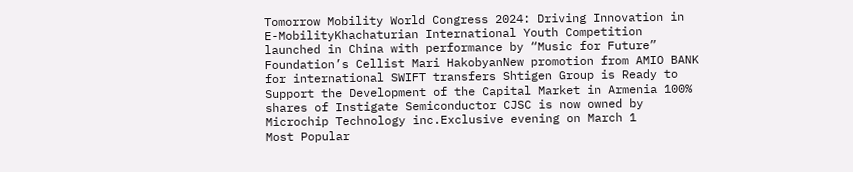Tomorrow Mobility World Congress 2024: Driving Innovation in E-MobilityKhachaturian International Youth Competition launched in China with performance by “Music for Future” Foundation’s Cellist Mari HakobyanNew promotion from AMIO BANK for international SWIFT transfers Shtigen Group is Ready to Support the Development of the Capital Market in Armenia 100% shares of Instigate Semiconductor CJSC is now owned by Microchip Technology inc.Exclusive evening on March 1
Most Popular